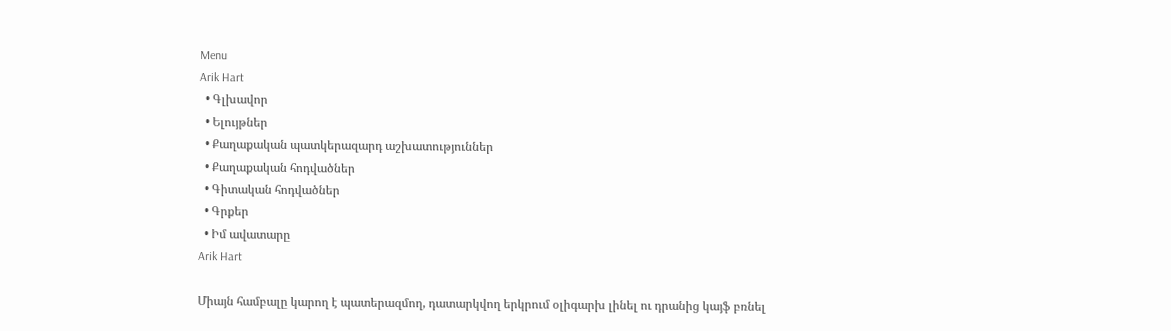Menu
Arik Hart
  • Գլխավոր
  • Ելույթներ
  • Քաղաքական պատկերազարդ աշխատություններ
  • Քաղաքական հոդվածներ
  • Գիտական հոդվածներ
  • Գրքեր
  • Իմ ավատարը
Arik Hart

Միայն համբալը կարող է պատերազմող, դատարկվող երկրում օլիգարխ լինել ու դրանից կայֆ բռնել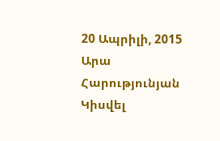20 Ապրիլի, 2015 Արա Հարությունյան
Կիսվել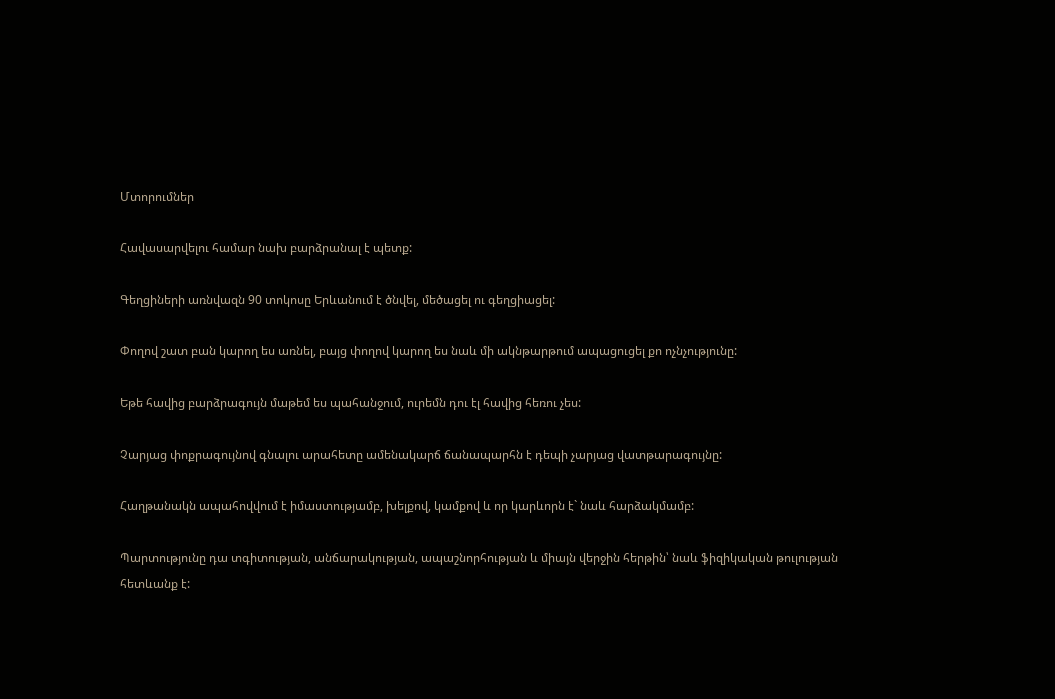Մտորումներ

Հավասարվելու համար նախ բարձրանալ է պետք:

Գեղցիների առնվազն 90 տոկոսը Երևանում է ծնվել, մեծացել ու գեղցիացել:

Փողով շատ բան կարող ես առնել, բայց փողով կարող ես նաև մի ակնթարթում ապացուցել քո ոչնչությունը:

Եթե հավից բարձրագույն մաթեմ ես պահանջում, ուրեմն դու էլ հավից հեռու չես:

Չարյաց փոքրագույնով գնալու արահետը ամենակարճ ճանապարհն է դեպի չարյաց վատթարագույնը:

Հաղթանակն ապահովվում է իմաստությամբ, խելքով, կամքով և որ կարևորն է` նաև հարձակմամբ:

Պարտությունը դա տգիտության, անճարակության, ապաշնորհության և միայն վերջին հերթին՝ նաև ֆիզիկական թուլության հետևանք է: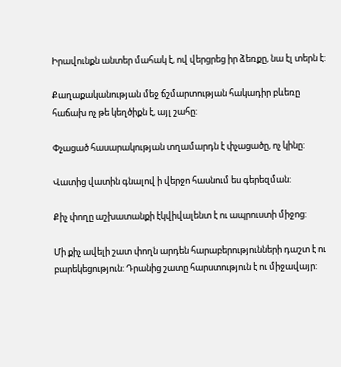Իրավունքն անտեր մահակ է, ով վերցրեց իր ձեռքը, նա էլ տերն է:

Քաղաքականության մեջ ճշմարտության հակադիր բևեռը հաճախ ոչ թե կեղծիքն է, այլ շահը:

Փչացած հասարակության տղամարդն է փչացածը, ոչ կինը:

Վատից վատին գնալով ի վերջո հասնում ես գերեզման:

Քիչ փողը աշխատանքի էկվիվալենտ է ու ապրուստի միջոց:

Մի քիչ ավելի շատ փողն արդեն հարաբերությունների դաշտ է ու բարեկեցություն: Դրանից շատը հարստություն է ու միջավայր: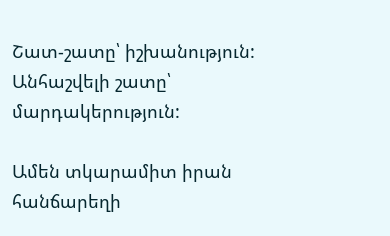Շատ-շատը՝ իշխանություն: Անհաշվելի շատը՝ մարդակերություն:

Ամեն տկարամիտ իրան հանճարեղի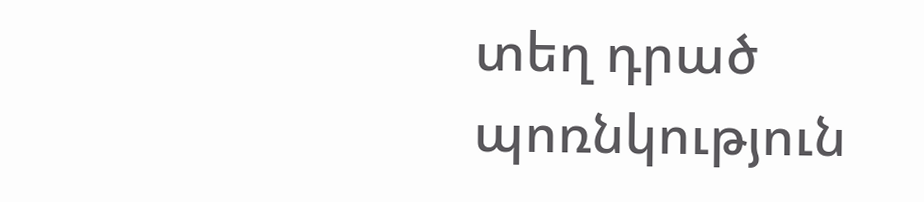տեղ դրած պոռնկություն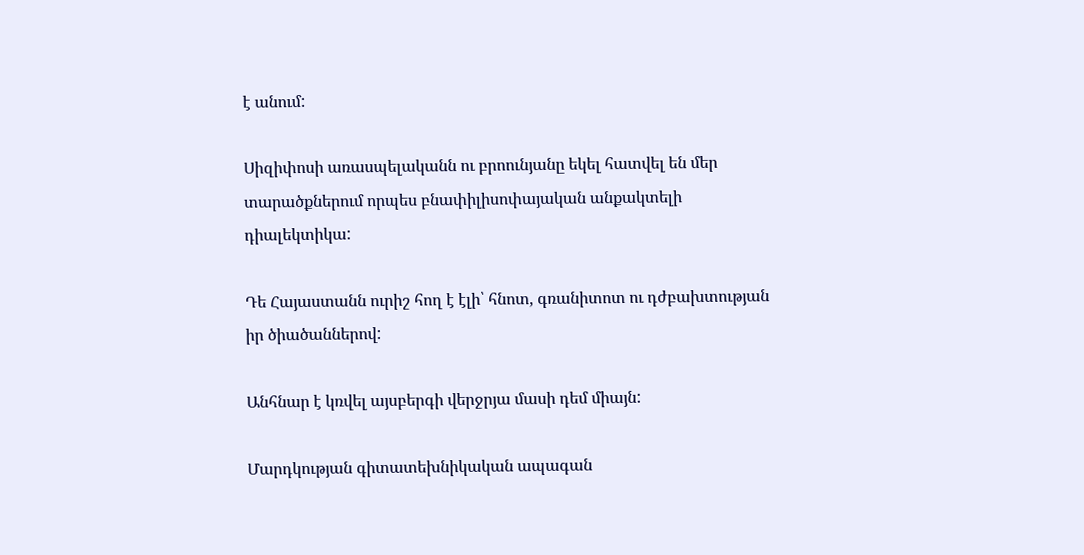է անում:

Սիզիփոսի առասպելականն ու բրոունյանը եկել հատվել են մեր տարածքներում որպես բնափիլիսոփայական անքակտելի դիալեկտիկա:

Դե Հայաստանն ուրիշ հող է էլի՝ հնոտ, գռանիտոտ ու դժբախտության իր ծիածաններով:

Անհնար է կռվել այսբերգի վերջրյա մասի դեմ միայն:

Մարդկության գիտատեխնիկական ապագան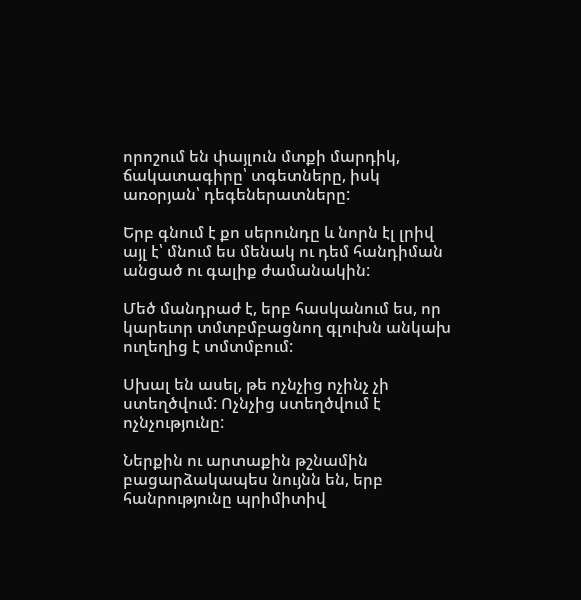որոշում են փայլուն մտքի մարդիկ, ճակատագիրը՝ տգետները, իսկ առօրյան՝ դեգեներատները:

Երբ գնում է քո սերունդը և նորն էլ լրիվ այլ է՝ մնում ես մենակ ու դեմ հանդիման անցած ու գալիք ժամանակին:

Մեծ մանդրաժ է, երբ հասկանում ես, որ կարեւոր տմտբմբացնող գլուխն անկախ ուղեղից է տմտմբում:

Սխալ են ասել, թե ոչնչից ոչինչ չի ստեղծվում: Ոչնչից ստեղծվում է ոչնչությունը:

Ներքին ու արտաքին թշնամին բացարձակապես նույնն են, երբ հանրությունը պրիմիտիվ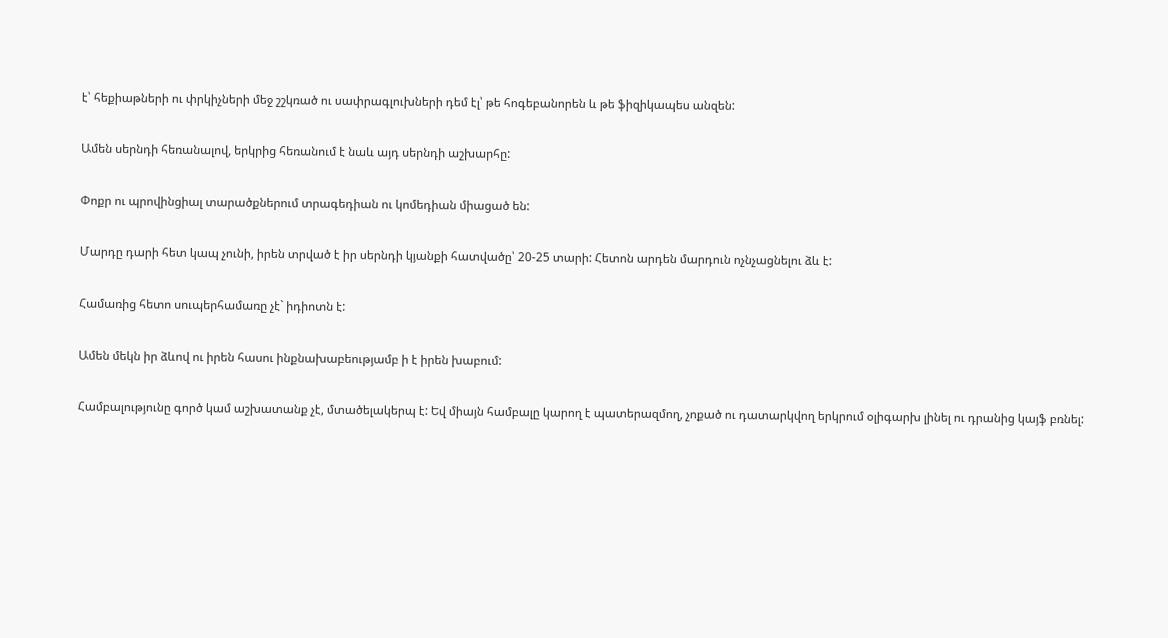է՝ հեքիաթների ու փրկիչների մեջ շշկռած ու սափրագլուխների դեմ էլ՝ թե հոգեբանորեն և թե ֆիզիկապես անզեն:

Ամեն սերնդի հեռանալով, երկրից հեռանում է նաև այդ սերնդի աշխարհը:

Փոքր ու պրովինցիալ տարածքներում տրագեդիան ու կոմեդիան միացած են:

Մարդը դարի հետ կապ չունի, իրեն տրված է իր սերնդի կյանքի հատվածը՝ 20-25 տարի: Հետոն արդեն մարդուն ոչնչացնելու ձև է:

Համառից հետո սուպերհամառը չէ` իդիոտն է:

Ամեն մեկն իր ձևով ու իրեն հասու ինքնախաբեությամբ ի է իրեն խաբում:

Համբալությունը գործ կամ աշխատանք չէ, մտածելակերպ է: Եվ միայն համբալը կարող է պատերազմող, չոքած ու դատարկվող երկրում օլիգարխ լինել ու դրանից կայֆ բռնել: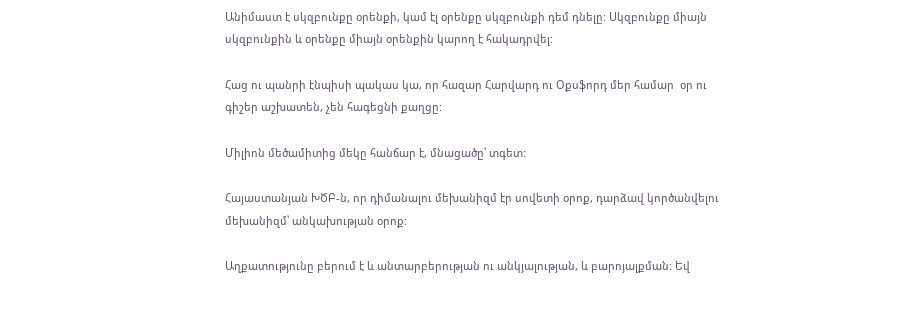Անիմաստ է սկզբունքը օրենքի, կամ էլ օրենքը սկզբունքի դեմ դնելը: Սկզբունքը միայն սկզբունքին և օրենքը միայն օրենքին կարող է հակադրվել:

Հաց ու պանրի էնպիսի պակաս կա, որ հազար Հարվարդ ու Օքսֆորդ մեր համար  օր ու գիշեր աշխատեն, չեն հագեցնի քաղցը:

Միլիոն մեծամիտից մեկը հանճար է, մնացածը՝ տգետ:

Հայաստանյան ԽԾԲ-ն, որ դիմանալու մեխանիզմ էր սովետի օրոք, դարձավ կործանվելու մեխանիզմ՝ անկախության օրոք:

Աղքատությունը բերում է և անտարբերության ու անկյալության, և բարոյալքման: Եվ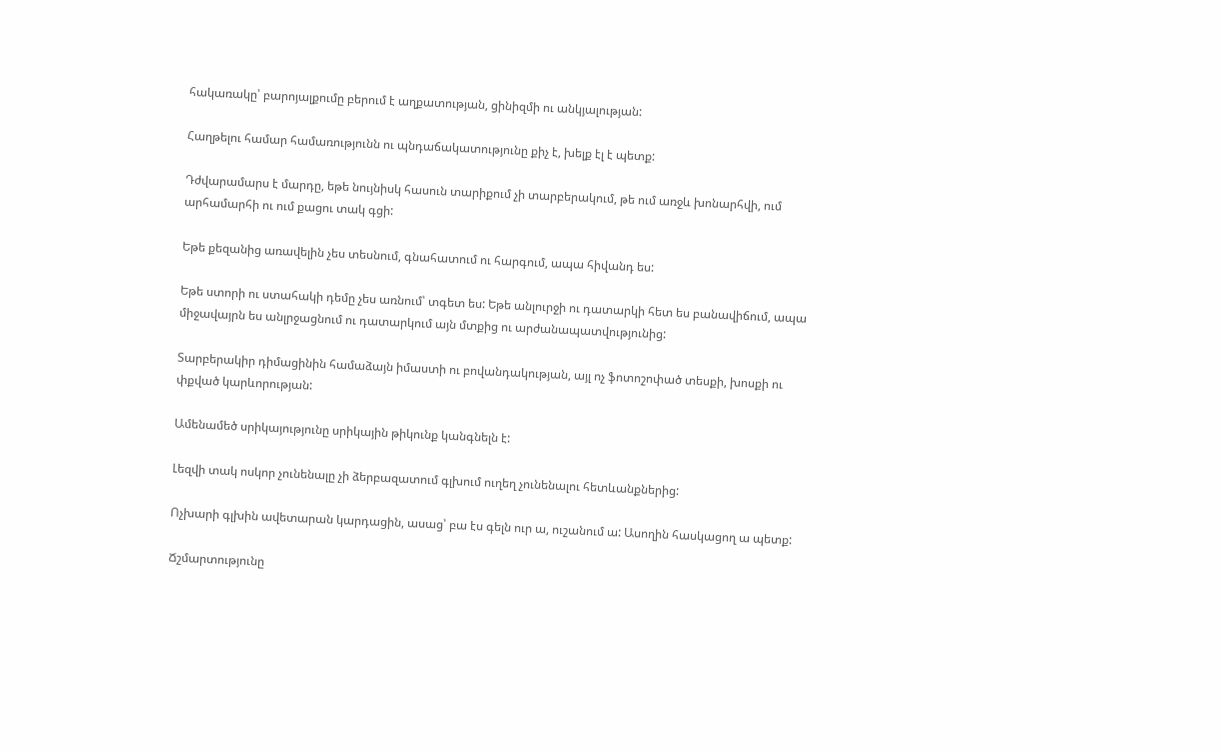հակառակը՝ բարոյալքումը բերում է աղքատության, ցինիզմի ու անկյալության:

Հաղթելու համար համառությունն ու պնդաճակատությունը քիչ է, խելք էլ է պետք:

Դժվարամարս է մարդը, եթե նույնիսկ հասուն տարիքում չի տարբերակում, թե ում առջև խոնարհվի, ում արհամարհի ու ում քացու տակ գցի:

Եթե քեզանից առավելին չես տեսնում, գնահատում ու հարգում, ապա հիվանդ ես:

Եթե ստորի ու ստահակի դեմը չես առնում՝ տգետ ես: Եթե անլուրջի ու դատարկի հետ ես բանավիճում, ապա միջավայրն ես անլրջացնում ու դատարկում այն մտքից ու արժանապատվությունից:

Տարբերակիր դիմացինին համաձայն իմաստի ու բովանդակության, այլ ոչ ֆոտոշոփած տեսքի, խոսքի ու փքված կարևորության:

Ամենամեծ սրիկայությունը սրիկային թիկունք կանգնելն է:

Լեզվի տակ ոսկոր չունենալը չի ձերբազատում գլխում ուղեղ չունենալու հետևանքներից:

Ոչխարի գլխին ավետարան կարդացին, ասաց՝ բա էս գելն ուր ա, ուշանում ա: Ասողին հասկացող ա պետք:

Ճշմարտությունը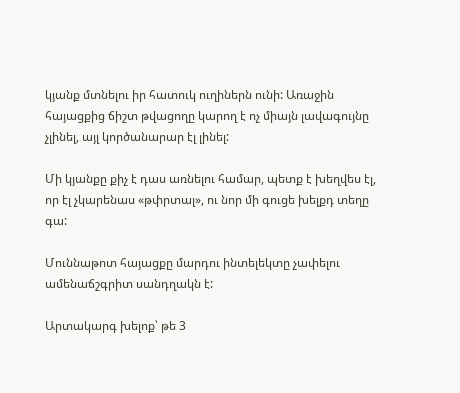կյանք մտնելու իր հատուկ ուղիներն ունի: Առաջին հայացքից ճիշտ թվացողը կարող է ոչ միայն լավագույնը չլինել, այլ կործանարար էլ լինել:

Մի կյանքը քիչ է դաս առնելու համար, պետք է խեղվես էլ, որ էլ չկարենաս «թփրտալ», ու նոր մի գուցե խելքդ տեղը գա:

Մուննաթոտ հայացքը մարդու ինտելեկտը չափելու ամենաճշգրիտ սանդղակն է:

Արտակարգ խելոք՝ թե 3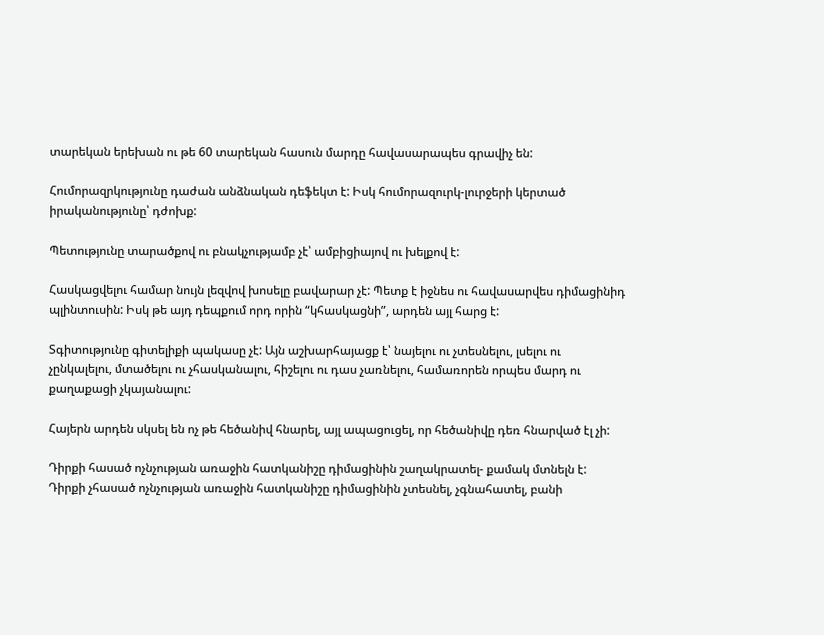տարեկան երեխան ու թե 60 տարեկան հասուն մարդը հավասարապես գրավիչ են:

Հումորազրկությունը դաժան անձնական դեֆեկտ է: Իսկ հումորազուրկ-լուրջերի կերտած իրականությունը՝ դժոխք:

Պետությունը տարածքով ու բնակչությամբ չէ՝ ամբիցիայով ու խելքով է:

Հասկացվելու համար նույն լեզվով խոսելը բավարար չէ: Պետք է իջնես ու հավասարվես դիմացինիդ պլինտուսին: Իսկ թե այդ դեպքում որդ որին “կհասկացնի”, արդեն այլ հարց է:

Տգիտությունը գիտելիքի պակասը չէ: Այն աշխարհայացք է՝ նայելու ու չտեսնելու, լսելու ու չընկալելու, մտածելու ու չհասկանալու, հիշելու ու դաս չառնելու, համառորեն որպես մարդ ու քաղաքացի չկայանալու:

Հայերն արդեն սկսել են ոչ թե հեծանիվ հնարել, այլ ապացուցել, որ հեծանիվը դեռ հնարված էլ չի:

Դիրքի հասած ոչնչության առաջին հատկանիշը դիմացինին շաղակրատել- քամակ մտնելն է: Դիրքի չհասած ոչնչության առաջին հատկանիշը դիմացինին չտեսնել, չգնահատել, բանի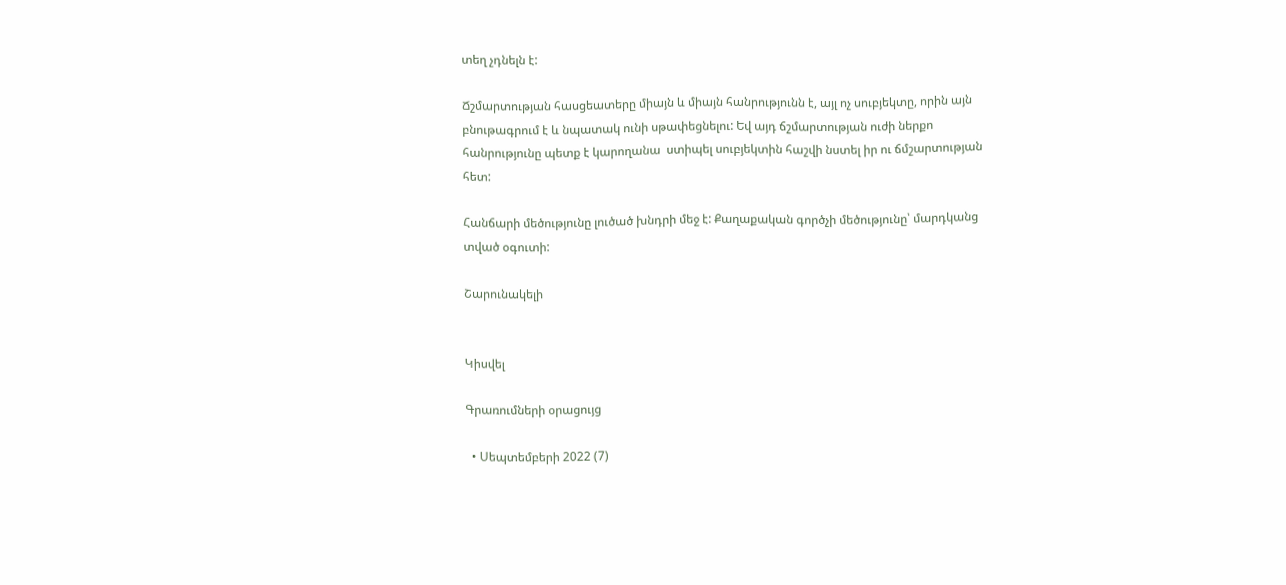տեղ չդնելն է:

Ճշմարտության հասցեատերը միայն և միայն հանրությունն է, այլ ոչ սուբյեկտը, որին այն բնութագրում է և նպատակ ունի սթափեցնելու: Եվ այդ ճշմարտության ուժի ներքո հանրությունը պետք է կարողանա  ստիպել սուբյեկտին հաշվի նստել իր ու ճմշարտության հետ:

Հանճարի մեծությունը լուծած խնդրի մեջ է: Քաղաքական գործչի մեծությունը՝ մարդկանց տված օգուտի:

Շարունակելի


Կիսվել

Գրառումների օրացույց

  • Սեպտեմբերի 2022 (7)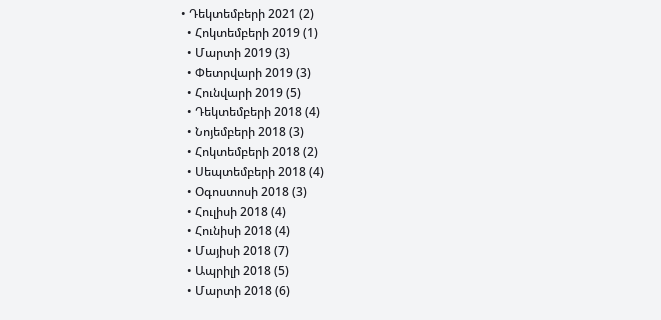• Դեկտեմբերի 2021 (2)
  • Հոկտեմբերի 2019 (1)
  • Մարտի 2019 (3)
  • Փետրվարի 2019 (3)
  • Հունվարի 2019 (5)
  • Դեկտեմբերի 2018 (4)
  • Նոյեմբերի 2018 (3)
  • Հոկտեմբերի 2018 (2)
  • Սեպտեմբերի 2018 (4)
  • Օգոստոսի 2018 (3)
  • Հուլիսի 2018 (4)
  • Հունիսի 2018 (4)
  • Մայիսի 2018 (7)
  • Ապրիլի 2018 (5)
  • Մարտի 2018 (6)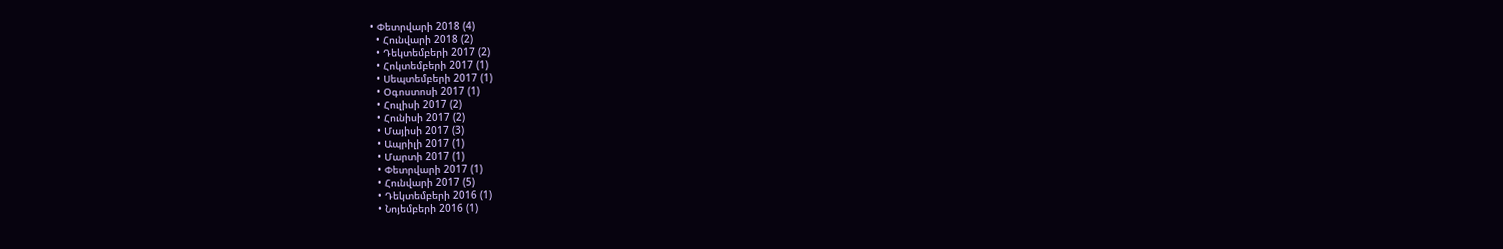• Փետրվարի 2018 (4)
  • Հունվարի 2018 (2)
  • Դեկտեմբերի 2017 (2)
  • Հոկտեմբերի 2017 (1)
  • Սեպտեմբերի 2017 (1)
  • Օգոստոսի 2017 (1)
  • Հուլիսի 2017 (2)
  • Հունիսի 2017 (2)
  • Մայիսի 2017 (3)
  • Ապրիլի 2017 (1)
  • Մարտի 2017 (1)
  • Փետրվարի 2017 (1)
  • Հունվարի 2017 (5)
  • Դեկտեմբերի 2016 (1)
  • Նոյեմբերի 2016 (1)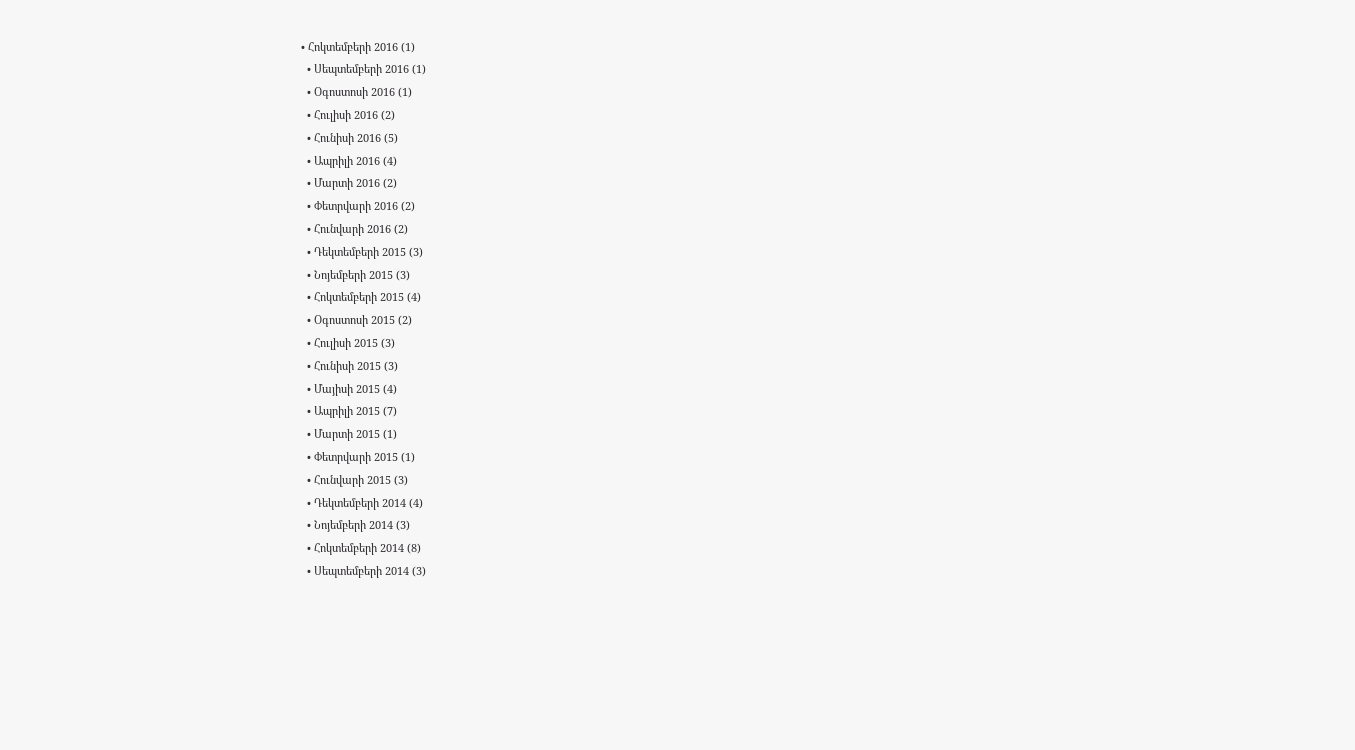• Հոկտեմբերի 2016 (1)
  • Սեպտեմբերի 2016 (1)
  • Օգոստոսի 2016 (1)
  • Հուլիսի 2016 (2)
  • Հունիսի 2016 (5)
  • Ապրիլի 2016 (4)
  • Մարտի 2016 (2)
  • Փետրվարի 2016 (2)
  • Հունվարի 2016 (2)
  • Դեկտեմբերի 2015 (3)
  • Նոյեմբերի 2015 (3)
  • Հոկտեմբերի 2015 (4)
  • Օգոստոսի 2015 (2)
  • Հուլիսի 2015 (3)
  • Հունիսի 2015 (3)
  • Մայիսի 2015 (4)
  • Ապրիլի 2015 (7)
  • Մարտի 2015 (1)
  • Փետրվարի 2015 (1)
  • Հունվարի 2015 (3)
  • Դեկտեմբերի 2014 (4)
  • Նոյեմբերի 2014 (3)
  • Հոկտեմբերի 2014 (8)
  • Սեպտեմբերի 2014 (3)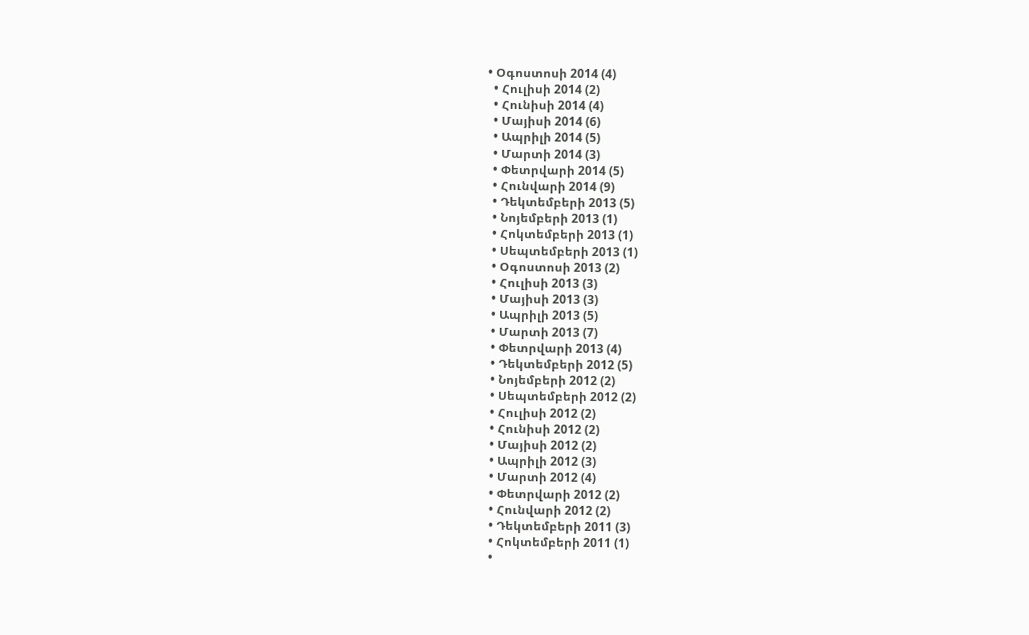• Օգոստոսի 2014 (4)
  • Հուլիսի 2014 (2)
  • Հունիսի 2014 (4)
  • Մայիսի 2014 (6)
  • Ապրիլի 2014 (5)
  • Մարտի 2014 (3)
  • Փետրվարի 2014 (5)
  • Հունվարի 2014 (9)
  • Դեկտեմբերի 2013 (5)
  • Նոյեմբերի 2013 (1)
  • Հոկտեմբերի 2013 (1)
  • Սեպտեմբերի 2013 (1)
  • Օգոստոսի 2013 (2)
  • Հուլիսի 2013 (3)
  • Մայիսի 2013 (3)
  • Ապրիլի 2013 (5)
  • Մարտի 2013 (7)
  • Փետրվարի 2013 (4)
  • Դեկտեմբերի 2012 (5)
  • Նոյեմբերի 2012 (2)
  • Սեպտեմբերի 2012 (2)
  • Հուլիսի 2012 (2)
  • Հունիսի 2012 (2)
  • Մայիսի 2012 (2)
  • Ապրիլի 2012 (3)
  • Մարտի 2012 (4)
  • Փետրվարի 2012 (2)
  • Հունվարի 2012 (2)
  • Դեկտեմբերի 2011 (3)
  • Հոկտեմբերի 2011 (1)
  •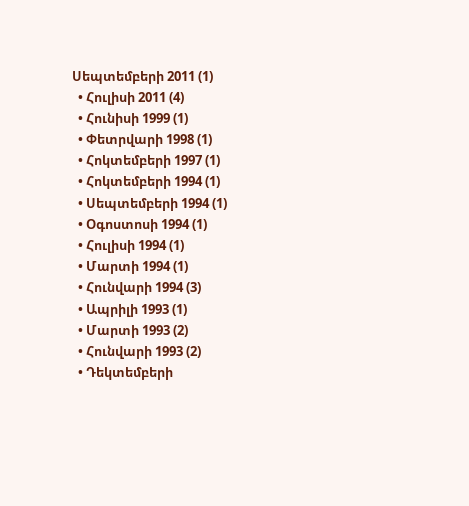Սեպտեմբերի 2011 (1)
  • Հուլիսի 2011 (4)
  • Հունիսի 1999 (1)
  • Փետրվարի 1998 (1)
  • Հոկտեմբերի 1997 (1)
  • Հոկտեմբերի 1994 (1)
  • Սեպտեմբերի 1994 (1)
  • Օգոստոսի 1994 (1)
  • Հուլիսի 1994 (1)
  • Մարտի 1994 (1)
  • Հունվարի 1994 (3)
  • Ապրիլի 1993 (1)
  • Մարտի 1993 (2)
  • Հունվարի 1993 (2)
  • Դեկտեմբերի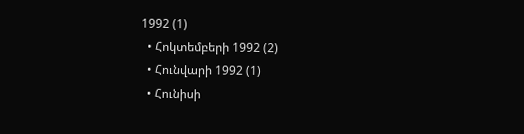1992 (1)
  • Հոկտեմբերի 1992 (2)
  • Հունվարի 1992 (1)
  • Հունիսի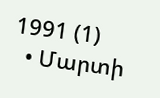1991 (1)
  • Մարտի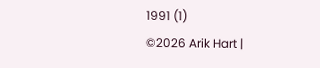1991 (1)
©2026 Arik Hart |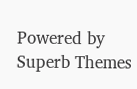Powered by Superb Themes